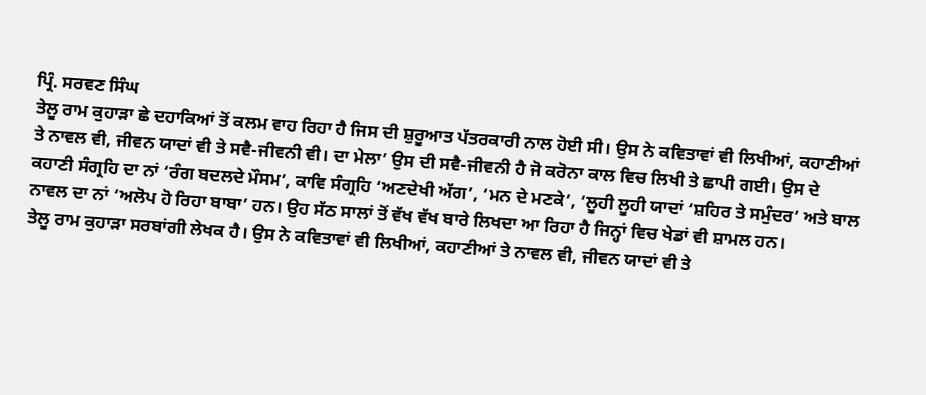ਪ੍ਰਿੰ. ਸਰਵਣ ਸਿੰਘ
ਤੇਲੂ ਰਾਮ ਕੁਹਾੜਾ ਛੇ ਦਹਾਕਿਆਂ ਤੋਂ ਕਲਮ ਵਾਹ ਰਿਹਾ ਹੈ ਜਿਸ ਦੀ ਸ਼ੁਰੂਆਤ ਪੱਤਰਕਾਰੀ ਨਾਲ ਹੋਈ ਸੀ। ਉਸ ਨੇ ਕਵਿਤਾਵਾਂ ਵੀ ਲਿਖੀਆਂ, ਕਹਾਣੀਆਂ ਤੇ ਨਾਵਲ ਵੀ, ਜੀਵਨ ਯਾਦਾਂ ਵੀ ਤੇ ਸਵੈ-ਜੀਵਨੀ ਵੀ। ਦਾ ਮੇਲਾ’ ਉਸ ਦੀ ਸਵੈ-ਜੀਵਨੀ ਹੈ ਜੋ ਕਰੋਨਾ ਕਾਲ ਵਿਚ ਲਿਖੀ ਤੇ ਛਾਪੀ ਗਈ। ਉਸ ਦੇ ਕਹਾਣੀ ਸੰਗ੍ਰਹਿ ਦਾ ਨਾਂ ‘ਰੰਗ ਬਦਲਦੇ ਮੌਸਮ’, ਕਾਵਿ ਸੰਗ੍ਰਹਿ ‘ਅਣਦੇਖੀ ਅੱਗ’, ‘ਮਨ ਦੇ ਮਣਕੇ’, ‘ਲੂਹੀ ਲੂਹੀ ਯਾਦਾਂ ‘ਸ਼ਹਿਰ ਤੇ ਸਮੁੰਦਰ’ ਅਤੇ ਬਾਲ ਨਾਵਲ ਦਾ ਨਾਂ ‘ਅਲੋਪ ਹੋ ਰਿਹਾ ਬਾਬਾ’ ਹਨ। ਉਹ ਸੱਠ ਸਾਲਾਂ ਤੋਂ ਵੱਖ ਵੱਖ ਬਾਰੇ ਲਿਖਦਾ ਆ ਰਿਹਾ ਹੈ ਜਿਨ੍ਹਾਂ ਵਿਚ ਖੇਡਾਂ ਵੀ ਸ਼ਾਮਲ ਹਨ।
ਤੇਲੂ ਰਾਮ ਕੁਹਾੜਾ ਸਰਬਾਂਗੀ ਲੇਖਕ ਹੈ। ਉਸ ਨੇ ਕਵਿਤਾਵਾਂ ਵੀ ਲਿਖੀਆਂ, ਕਹਾਣੀਆਂ ਤੇ ਨਾਵਲ ਵੀ, ਜੀਵਨ ਯਾਦਾਂ ਵੀ ਤੇ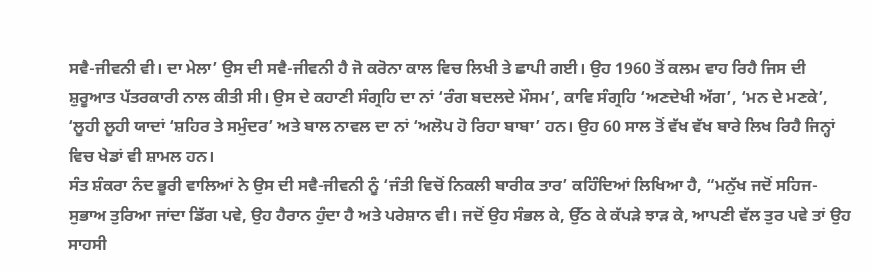ਸਵੈ-ਜੀਵਨੀ ਵੀ। ਦਾ ਮੇਲਾ’ ਉਸ ਦੀ ਸਵੈ-ਜੀਵਨੀ ਹੈ ਜੋ ਕਰੋਨਾ ਕਾਲ ਵਿਚ ਲਿਖੀ ਤੇ ਛਾਪੀ ਗਈ। ਉਹ 1960 ਤੋਂ ਕਲਮ ਵਾਹ ਰਿਹੈ ਜਿਸ ਦੀ ਸ਼ੁਰੂਆਤ ਪੱਤਰਕਾਰੀ ਨਾਲ ਕੀਤੀ ਸੀ। ਉਸ ਦੇ ਕਹਾਣੀ ਸੰਗ੍ਰਹਿ ਦਾ ਨਾਂ ‘ਰੰਗ ਬਦਲਦੇ ਮੌਸਮ’, ਕਾਵਿ ਸੰਗ੍ਰਹਿ ‘ਅਣਦੇਖੀ ਅੱਗ’, ‘ਮਨ ਦੇ ਮਣਕੇ’, ‘ਲੂਹੀ ਲੂਹੀ ਯਾਦਾਂ ‘ਸ਼ਹਿਰ ਤੇ ਸਮੁੰਦਰ’ ਅਤੇ ਬਾਲ ਨਾਵਲ ਦਾ ਨਾਂ ‘ਅਲੋਪ ਹੋ ਰਿਹਾ ਬਾਬਾ’ ਹਨ। ਉਹ 60 ਸਾਲ ਤੋਂ ਵੱਖ ਵੱਖ ਬਾਰੇ ਲਿਖ ਰਿਹੈ ਜਿਨ੍ਹਾਂ ਵਿਚ ਖੇਡਾਂ ਵੀ ਸ਼ਾਮਲ ਹਨ।
ਸੰਤ ਸ਼ੰਕਰਾ ਨੰਦ ਭੂਰੀ ਵਾਲਿਆਂ ਨੇ ਉਸ ਦੀ ਸਵੈ-ਜੀਵਨੀ ਨੂੰ ‘ਜੰਤੀ ਵਿਚੋਂ ਨਿਕਲੀ ਬਾਰੀਕ ਤਾਰ’ ਕਹਿੰਦਿਆਂ ਲਿਖਿਆ ਹੈ, “ਮਨੁੱਖ ਜਦੋਂ ਸਹਿਜ-ਸੁਭਾਅ ਤੁਰਿਆ ਜਾਂਦਾ ਡਿੱਗ ਪਵੇ, ਉਹ ਹੈਰਾਨ ਹੁੰਦਾ ਹੈ ਅਤੇ ਪਰੇਸ਼ਾਨ ਵੀ। ਜਦੋਂ ਉਹ ਸੰਭਲ ਕੇ, ਉੱਠ ਕੇ ਕੱਪੜੇ ਝਾੜ ਕੇ, ਆਪਣੀ ਵੱਲ ਤੁਰ ਪਵੇ ਤਾਂ ਉਹ ਸਾਹਸੀ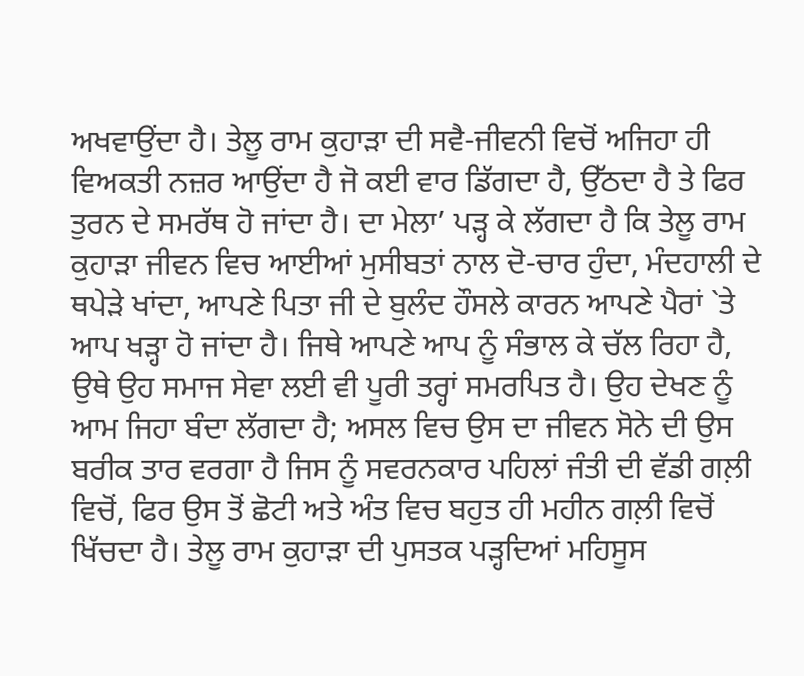ਅਖਵਾਉਂਦਾ ਹੈ। ਤੇਲੂ ਰਾਮ ਕੁਹਾੜਾ ਦੀ ਸਵੈ-ਜੀਵਨੀ ਵਿਚੋਂ ਅਜਿਹਾ ਹੀ ਵਿਅਕਤੀ ਨਜ਼ਰ ਆਉਂਦਾ ਹੈ ਜੋ ਕਈ ਵਾਰ ਡਿੱਗਦਾ ਹੈ, ਉੱਠਦਾ ਹੈ ਤੇ ਫਿਰ ਤੁਰਨ ਦੇ ਸਮਰੱਥ ਹੋ ਜਾਂਦਾ ਹੈ। ਦਾ ਮੇਲਾ’ ਪੜ੍ਹ ਕੇ ਲੱਗਦਾ ਹੈ ਕਿ ਤੇਲੂ ਰਾਮ ਕੁਹਾੜਾ ਜੀਵਨ ਵਿਚ ਆਈਆਂ ਮੁਸੀਬਤਾਂ ਨਾਲ ਦੋ-ਚਾਰ ਹੁੰਦਾ, ਮੰਦਹਾਲੀ ਦੇ ਥਪੇੜੇ ਖਾਂਦਾ, ਆਪਣੇ ਪਿਤਾ ਜੀ ਦੇ ਬੁਲੰਦ ਹੌਸਲੇ ਕਾਰਨ ਆਪਣੇ ਪੈਰਾਂ `ਤੇ ਆਪ ਖੜ੍ਹਾ ਹੋ ਜਾਂਦਾ ਹੈ। ਜਿਥੇ ਆਪਣੇ ਆਪ ਨੂੰ ਸੰਭਾਲ ਕੇ ਚੱਲ ਰਿਹਾ ਹੈ, ਉਥੇ ਉਹ ਸਮਾਜ ਸੇਵਾ ਲਈ ਵੀ ਪੂਰੀ ਤਰ੍ਹਾਂ ਸਮਰਪਿਤ ਹੈ। ਉਹ ਦੇਖਣ ਨੂੰ ਆਮ ਜਿਹਾ ਬੰਦਾ ਲੱਗਦਾ ਹੈ; ਅਸਲ ਵਿਚ ਉਸ ਦਾ ਜੀਵਨ ਸੋਨੇ ਦੀ ਉਸ ਬਰੀਕ ਤਾਰ ਵਰਗਾ ਹੈ ਜਿਸ ਨੂੰ ਸਵਰਨਕਾਰ ਪਹਿਲਾਂ ਜੰਤੀ ਦੀ ਵੱਡੀ ਗਲ਼ੀ ਵਿਚੋਂ, ਫਿਰ ਉਸ ਤੋਂ ਛੋਟੀ ਅਤੇ ਅੰਤ ਵਿਚ ਬਹੁਤ ਹੀ ਮਹੀਨ ਗਲ਼ੀ ਵਿਚੋਂ ਖਿੱਚਦਾ ਹੈ। ਤੇਲੂ ਰਾਮ ਕੁਹਾੜਾ ਦੀ ਪੁਸਤਕ ਪੜ੍ਹਦਿਆਂ ਮਹਿਸੂਸ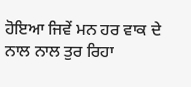ਹੋਇਆ ਜਿਵੇਂ ਮਨ ਹਰ ਵਾਕ ਦੇ ਨਾਲ ਨਾਲ ਤੁਰ ਰਿਹਾ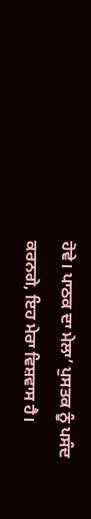ਹੋਵੇ। ਪਾਠਕ ਦਾ ਮੇਲਾ’ ਪੁਸਤਕ ਨੂੰ ਪਸੰਦ ਕਰਨਗੇ, ਇਹ ਮੇਰਾ ਵਿਸ਼ਵਾਸ ਹੈ।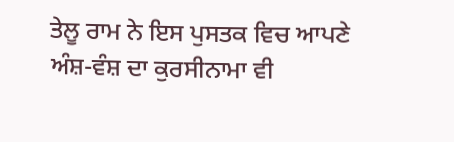ਤੇਲੂ ਰਾਮ ਨੇ ਇਸ ਪੁਸਤਕ ਵਿਚ ਆਪਣੇ ਅੰਸ਼-ਵੰਸ਼ ਦਾ ਕੁਰਸੀਨਾਮਾ ਵੀ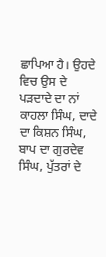ਛਾਪਿਆ ਹੈ। ਉਹਦੇ ਵਿਚ ਉਸ ਦੇ ਪੜਦਾਦੇ ਦਾ ਨਾਂ ਕਾਹਲਾ ਸਿੰਘ, ਦਾਦੇ ਦਾ ਕਿਸ਼ਨ ਸਿੰਘ, ਬਾਪ ਦਾ ਗੁਰਦੇਵ ਸਿੰਘ, ਪੁੱਤਰਾਂ ਦੇ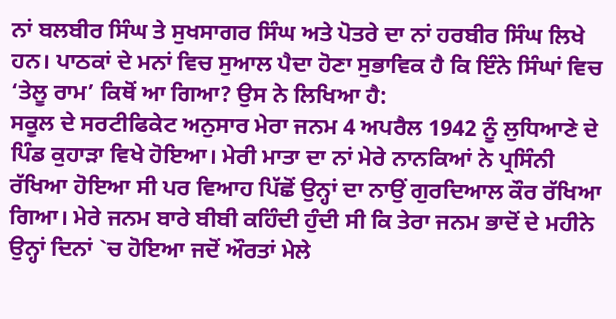ਨਾਂ ਬਲਬੀਰ ਸਿੰਘ ਤੇ ਸੁਖਸਾਗਰ ਸਿੰਘ ਅਤੇ ਪੋਤਰੇ ਦਾ ਨਾਂ ਹਰਬੀਰ ਸਿੰਘ ਲਿਖੇ ਹਨ। ਪਾਠਕਾਂ ਦੇ ਮਨਾਂ ਵਿਚ ਸੁਆਲ ਪੈਦਾ ਹੋਣਾ ਸੁਭਾਵਿਕ ਹੈ ਕਿ ਇੰਨੇ ਸਿੰਘਾਂ ਵਿਚ ‘ਤੇਲੂ ਰਾਮ’ ਕਿਥੋਂ ਆ ਗਿਆ? ਉਸ ਨੇ ਲਿਖਿਆ ਹੈ:
ਸਕੂਲ ਦੇ ਸਰਟੀਫਿਕੇਟ ਅਨੁਸਾਰ ਮੇਰਾ ਜਨਮ 4 ਅਪਰੈਲ 1942 ਨੂੰ ਲੁਧਿਆਣੇ ਦੇ ਪਿੰਡ ਕੁਹਾੜਾ ਵਿਖੇ ਹੋਇਆ। ਮੇਰੀ ਮਾਤਾ ਦਾ ਨਾਂ ਮੇਰੇ ਨਾਨਕਿਆਂ ਨੇ ਪ੍ਰਸਿੰਨੀ ਰੱਖਿਆ ਹੋਇਆ ਸੀ ਪਰ ਵਿਆਹ ਪਿੱਛੋਂ ਉਨ੍ਹਾਂ ਦਾ ਨਾਉਂ ਗੁਰਦਿਆਲ ਕੌਰ ਰੱਖਿਆ ਗਿਆ। ਮੇਰੇ ਜਨਮ ਬਾਰੇ ਬੀਬੀ ਕਹਿੰਦੀ ਹੁੰਦੀ ਸੀ ਕਿ ਤੇਰਾ ਜਨਮ ਭਾਦੋਂ ਦੇ ਮਹੀਨੇ ਉਨ੍ਹਾਂ ਦਿਨਾਂ `ਚ ਹੋਇਆ ਜਦੋਂ ਔਰਤਾਂ ਮੇਲੇ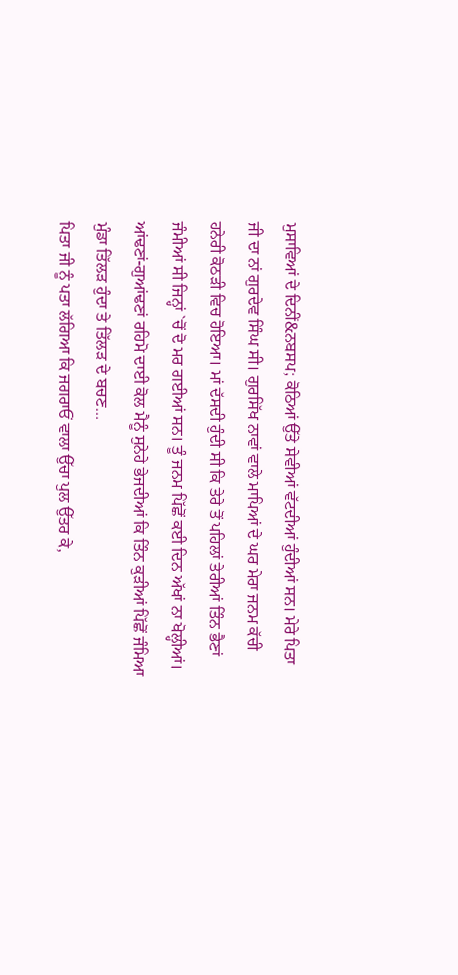ਮੁਸਾਵਿਆਂ ਦੇ ਦਿਨੀਂ&ਨਬਸਪ; ਕੋਠਿਆਂ ਉੱਤੇ ਸੇਵੀਆਂ ਵੱਟਦੀਆਂ ਹੁੰਦੀਆਂ ਸਨ। ਮੇਰੇ ਪਿਤਾ ਜੀ ਦਾ ਨਾਂ ਗੁਰਦੇਵ ਸਿੰਘ ਸੀ। ਗੁਰਸਿੱਖ ਨਾਵਾਂ ਵਾਲੇ ਮਾਪਿਆਂ ਦੇ ਘਰ ਮੇਰਾ ਜਨਮ ਕੱਚੀ ਹਨੇਰੀ ਕੋਠੜੀ ਵਿਚ ਹੋਇਆ। ਮਾਂ ਦੱਸਦੀ ਹੁੰਦੀ ਸੀ ਕਿ ਤੇਰੇ ਤੋਂ ਪਹਿਲਾਂ ਤੇਰੀਆਂ ਤਿੰਨ ਭੈਣਾਂ ਜੰਮੀਆਂ ਸੀ ਜਿਨ੍ਹਾਂ `ਚੋਂ ਦੋ ਮਰ ਗਈਆਂ ਸਨ। ਤੂੰ ਜਨਮ ਪਿੱਛੋਂ ਕਈ ਦਿਨ ਅੱਖਾਂ ਨਾ ਖੋਲ੍ਹੀਆਂ। ਆਂਢਣਾਂ-ਗੁਆਂਢਣਾਂ ਰਹਿਮੋ ਦਾਈ ਕੋਲ ਮੈਨੂੰ ਸੁਨੇਹੇ ਭੇਜਦੀਆਂ ਕਿ ਤਿੰਨ ਕੁੜੀਆਂ ਪਿੱਛੋਂ ਜੰਮਿਆ ਮੁੰਡਾ ਤਿੱਲੜ ਹੁੰਦਾ ਤੇ ਤਿੱਲੜ ਦੇ ਬਚਣ…
ਪਿਤਾ ਜੀ ਨੂੰ ਪਤਾ ਲੱਗਿਆ ਕਿ ਜਗਰਾਓਂ ਵਾਲਾ ਉੱਚਾ ਪੁਲ ਉੱਤਰ ਕੇ,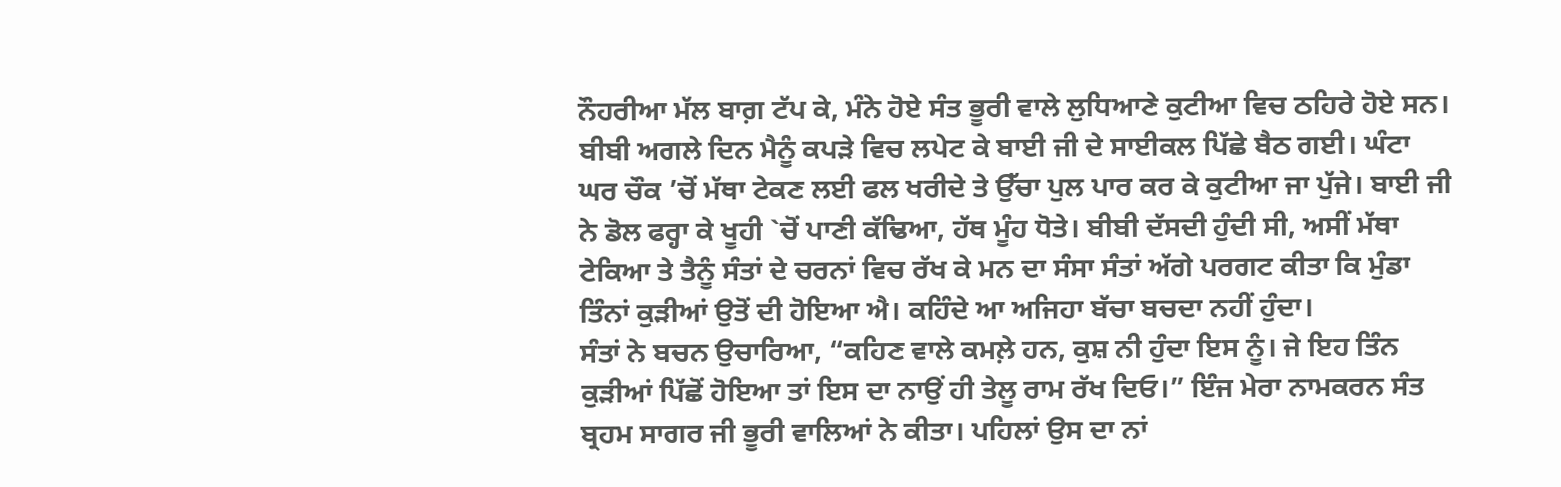ਨੌਹਰੀਆ ਮੱਲ ਬਾਗ਼ ਟੱਪ ਕੇ, ਮੰਨੇ ਹੋਏ ਸੰਤ ਭੂਰੀ ਵਾਲੇ ਲੁਧਿਆਣੇ ਕੁਟੀਆ ਵਿਚ ਠਹਿਰੇ ਹੋਏ ਸਨ। ਬੀਬੀ ਅਗਲੇ ਦਿਨ ਮੈਨੂੰ ਕਪੜੇ ਵਿਚ ਲਪੇਟ ਕੇ ਬਾਈ ਜੀ ਦੇ ਸਾਈਕਲ ਪਿੱਛੇ ਬੈਠ ਗਈ। ਘੰਟਾ ਘਰ ਚੌਕ ’ਚੋਂ ਮੱਥਾ ਟੇਕਣ ਲਈ ਫਲ ਖਰੀਦੇ ਤੇ ਉੱਚਾ ਪੁਲ ਪਾਰ ਕਰ ਕੇ ਕੁਟੀਆ ਜਾ ਪੁੱਜੇ। ਬਾਈ ਜੀ ਨੇ ਡੋਲ ਫਰ੍ਹਾ ਕੇ ਖੂਹੀ `ਚੋਂ ਪਾਣੀ ਕੱਢਿਆ, ਹੱਥ ਮੂੰਹ ਧੋਤੇ। ਬੀਬੀ ਦੱਸਦੀ ਹੁੰਦੀ ਸੀ, ਅਸੀਂ ਮੱਥਾ ਟੇਕਿਆ ਤੇ ਤੈਨੂੰ ਸੰਤਾਂ ਦੇ ਚਰਨਾਂ ਵਿਚ ਰੱਖ ਕੇ ਮਨ ਦਾ ਸੰਸਾ ਸੰਤਾਂ ਅੱਗੇ ਪਰਗਟ ਕੀਤਾ ਕਿ ਮੁੰਡਾ ਤਿੰਨਾਂ ਕੁੜੀਆਂ ਉਤੋਂ ਦੀ ਹੋਇਆ ਐ। ਕਹਿੰਦੇ ਆ ਅਜਿਹਾ ਬੱਚਾ ਬਚਦਾ ਨਹੀਂ ਹੁੰਦਾ।
ਸੰਤਾਂ ਨੇ ਬਚਨ ਉਚਾਰਿਆ, “ਕਹਿਣ ਵਾਲੇ ਕਮਲ਼ੇ ਹਨ, ਕੁਸ਼ ਨੀ ਹੁੰਦਾ ਇਸ ਨੂੰ। ਜੇ ਇਹ ਤਿੰਨ ਕੁੜੀਆਂ ਪਿੱਛੋਂ ਹੋਇਆ ਤਾਂ ਇਸ ਦਾ ਨਾਉਂ ਹੀ ਤੇਲੂ ਰਾਮ ਰੱਖ ਦਿਓ।” ਇੰਜ ਮੇਰਾ ਨਾਮਕਰਨ ਸੰਤ ਬ੍ਰਹਮ ਸਾਗਰ ਜੀ ਭੂਰੀ ਵਾਲਿਆਂ ਨੇ ਕੀਤਾ। ਪਹਿਲਾਂ ਉਸ ਦਾ ਨਾਂ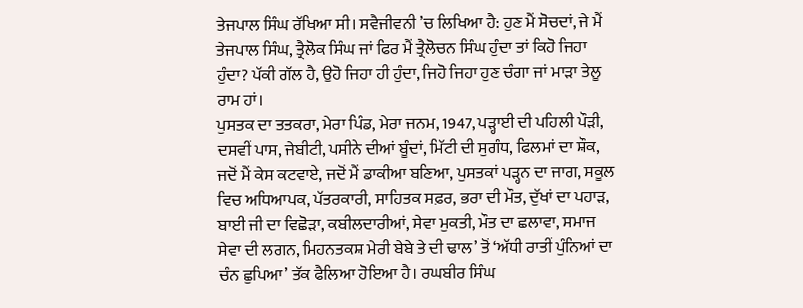ਤੇਜਪਾਲ ਸਿੰਘ ਰੱਖਿਆ ਸੀ। ਸਵੈਜੀਵਨੀ ’ਚ ਲਿਖਿਆ ਹੈ: ਹੁਣ ਮੈਂ ਸੋਚਦਾਂ, ਜੇ ਮੈਂ ਤੇਜਪਾਲ ਸਿੰਘ, ਤ੍ਰੈਲੋਕ ਸਿੰਘ ਜਾਂ ਫਿਰ ਮੈਂ ਤ੍ਰੈਲੋਚਨ ਸਿੰਘ ਹੁੰਦਾ ਤਾਂ ਕਿਹੋ ਜਿਹਾ ਹੁੰਦਾ? ਪੱਕੀ ਗੱਲ ਹੈ, ਉਹੋ ਜਿਹਾ ਹੀ ਹੁੰਦਾ, ਜਿਹੋ ਜਿਹਾ ਹੁਣ ਚੰਗਾ ਜਾਂ ਮਾੜਾ ਤੇਲੂ ਰਾਮ ਹਾਂ।
ਪੁਸਤਕ ਦਾ ਤਤਕਰਾ, ਮੇਰਾ ਪਿੰਡ, ਮੇਰਾ ਜਨਮ, 1947, ਪੜ੍ਹਾਈ ਦੀ ਪਹਿਲੀ ਪੌੜੀ, ਦਸਵੀਂ ਪਾਸ, ਜੇਬੀਟੀ, ਪਸੀਨੇ ਦੀਆਂ ਬੂੰਦਾਂ, ਮਿੱਟੀ ਦੀ ਸੁਗੰਧ, ਫਿਲਮਾਂ ਦਾ ਸ਼ੌਕ, ਜਦੋਂ ਮੈਂ ਕੇਸ ਕਟਵਾਏ, ਜਦੋਂ ਮੈਂ ਡਾਕੀਆ ਬਣਿਆ, ਪੁਸਤਕਾਂ ਪੜ੍ਹਨ ਦਾ ਜਾਗ, ਸਕੂਲ ਵਿਚ ਅਧਿਆਪਕ, ਪੱਤਰਕਾਰੀ, ਸਾਹਿਤਕ ਸਫ਼ਰ, ਭਰਾ ਦੀ ਮੌਤ, ਦੁੱਖਾਂ ਦਾ ਪਹਾੜ, ਬਾਈ ਜੀ ਦਾ ਵਿਛੋੜਾ, ਕਬੀਲਦਾਰੀਆਂ, ਸੇਵਾ ਮੁਕਤੀ, ਮੌਤ ਦਾ ਛਲਾਵਾ, ਸਮਾਜ ਸੇਵਾ ਦੀ ਲਗਨ, ਮਿਹਨਤਕਸ਼ ਮੇਰੀ ਬੇਬੇ ਤੇ ਦੀ ਢਾਲ’ ਤੋਂ ‘ਅੱਧੀ ਰਾਤੀਂ ਪੁੰਨਿਆਂ ਦਾ ਚੰਨ ਛੁਪਿਆ’ ਤੱਕ ਫੈਲਿਆ ਹੋਇਆ ਹੈ। ਰਘਬੀਰ ਸਿੰਘ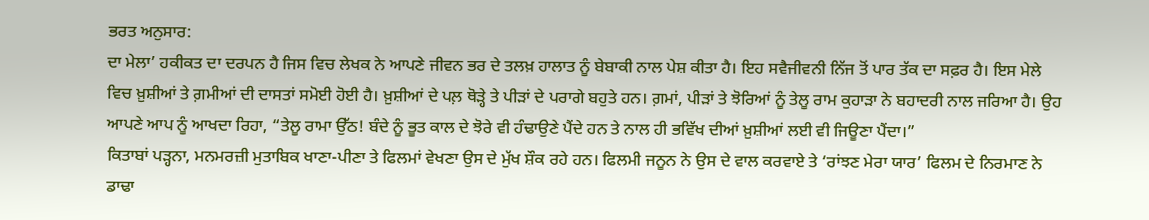ਭਰਤ ਅਨੁਸਾਰ:
ਦਾ ਮੇਲਾ’ ਹਕੀਕਤ ਦਾ ਦਰਪਨ ਹੈ ਜਿਸ ਵਿਚ ਲੇਖਕ ਨੇ ਆਪਣੇ ਜੀਵਨ ਭਰ ਦੇ ਤਲਖ਼ ਹਾਲਾਤ ਨੂੰ ਬੇਬਾਕੀ ਨਾਲ ਪੇਸ਼ ਕੀਤਾ ਹੈ। ਇਹ ਸਵੈਜੀਵਨੀ ਨਿੱਜ ਤੋਂ ਪਾਰ ਤੱਕ ਦਾ ਸਫ਼ਰ ਹੈ। ਇਸ ਮੇਲੇ ਵਿਚ ਖ਼ੁਸ਼ੀਆਂ ਤੇ ਗ਼ਮੀਆਂ ਦੀ ਦਾਸਤਾਂ ਸਮੋਈ ਹੋਈ ਹੈ। ਖ਼ੁਸ਼ੀਆਂ ਦੇ ਪਲ਼ ਥੋੜ੍ਹੇ ਤੇ ਪੀੜਾਂ ਦੇ ਪਰਾਗੇ ਬਹੁਤੇ ਹਨ। ਗ਼ਮਾਂ, ਪੀੜਾਂ ਤੇ ਝੋਰਿਆਂ ਨੂੰ ਤੇਲੂ ਰਾਮ ਕੁਹਾੜਾ ਨੇ ਬਹਾਦਰੀ ਨਾਲ ਜਰਿਆ ਹੈ। ਉਹ ਆਪਣੇ ਆਪ ਨੂੰ ਆਖਦਾ ਰਿਹਾ, “ਤੇਲੂ ਰਾਮਾ ਉੱਠ! ਬੰਦੇ ਨੂੰ ਭੂਤ ਕਾਲ ਦੇ ਝੋਰੇ ਵੀ ਹੰਢਾਉਣੇ ਪੈਂਦੇ ਹਨ ਤੇ ਨਾਲ ਹੀ ਭਵਿੱਖ ਦੀਆਂ ਖ਼ੁਸ਼ੀਆਂ ਲਈ ਵੀ ਜਿਊਣਾ ਪੈਂਦਾ।”
ਕਿਤਾਬਾਂ ਪੜ੍ਹਨਾ, ਮਨਮਰਜ਼ੀ ਮੁਤਾਬਿਕ ਖਾਣਾ-ਪੀਣਾ ਤੇ ਫਿਲਮਾਂ ਵੇਖਣਾ ਉਸ ਦੇ ਮੁੱਖ ਸ਼ੌਕ ਰਹੇ ਹਨ। ਫਿਲਮੀ ਜਨੂਨ ਨੇ ਉਸ ਦੇ ਵਾਲ ਕਰਵਾਏ ਤੇ ‘ਰਾਂਝਣ ਮੇਰਾ ਯਾਰ’ ਫਿਲਮ ਦੇ ਨਿਰਮਾਣ ਨੇ ਡਾਢਾ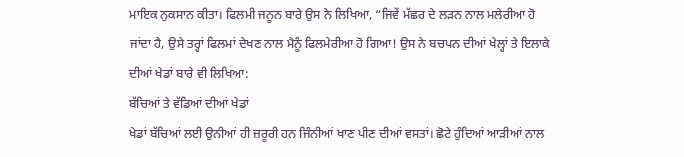ਮਾਇਕ ਨੁਕਸਾਨ ਕੀਤਾ। ਫਿਲਮੀ ਜਨੂਨ ਬਾਰੇ ਉਸ ਨੇ ਲਿਖਿਆ, “ਜਿਵੇਂ ਮੱਛਰ ਦੇ ਲੜਨ ਨਾਲ ਮਲੇਰੀਆ ਹੋ ਜਾਂਦਾ ਹੈ, ਉਸੇ ਤਰ੍ਹਾਂ ਫਿਲਮਾਂ ਦੇਖਣ ਨਾਲ ਮੈਨੂੰ ਫਿਲਮੇਰੀਆ ਹੋ ਗਿਆ! ਉਸ ਨੇ ਬਚਪਨ ਦੀਆਂ ਖੇਲ੍ਹਾਂ ਤੇ ਇਲਾਕੇ ਦੀਆਂ ਖੇਡਾਂ ਬਾਰੇ ਵੀ ਲਿਖਿਆ:
ਬੱਚਿਆਂ ਤੇ ਵੱਡਿਆਂ ਦੀਆਂ ਖੇਡਾਂ
ਖੇਡਾਂ ਬੱਚਿਆਂ ਲਈ ਉਨੀਆਂ ਹੀ ਜ਼ਰੂਰੀ ਹਨ ਜਿੰਨੀਆਂ ਖਾਣ ਪੀਣ ਦੀਆਂ ਵਸਤਾਂ। ਛੋਟੇ ਹੁੰਦਿਆਂ ਆੜੀਆਂ ਨਾਲ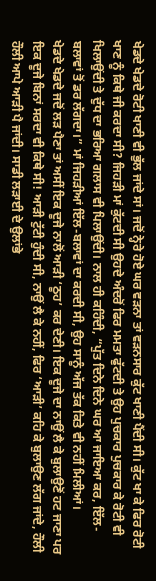ਖੇਡਦੇ ਖੇਡਦੇ ਰੋਟੀ ਖਾਣੀ ਵੀ ਭੁੱਲ ਜਾਂਦੇ ਸਾਂ। ਜਦੋਂ ਨ੍ਹੇਰੇ ਹੋਏ ਘਰ ਵੜਨਾ ਤਾਂ ਵੜਨਸਾਰ ਕੁੱਟ ਖਾਣੀ ਪੈਂਦੀ ਸੀ। ਕੁੱਟ ਖਾ ਕੇ ਫਿਰ ਰੋਟੀ ਖਾਣ ਨੂੰ ਕਿਥੇ ਜੀ ਕਰਦਾ ਸੀ? ਜਿਹੜੀ ਮਾਂ ਕੁੱਟਦੀ ਸੀ ਉਹਦੇ ਅੰਦਰੋਂ ਫਿਰ ਮਮਤਾ ਫੁੱਟਦੀ ਤੇ ਉਹ ਪੁਚਕਾਰ ਪੁਚਕਾਰ ਕੇ ਰੋਟੀ ਵੀ ਖਿਲਾਉਂਦੀ ਤੇ ਦੁੱਧ ਦਾ ਭਰਿਆ ਗਲਾਸ ਵੀ ਪਿਲਾਉਂਦੀ। ਨਾਲ ਹੀ ਕਹਿੰਦੀ, “ਪੁੱਤ ਦਿਨੇ ਦਿਨੇ ਘਰ ਆ ਜਾਇਆ ਕਰ, ਇੱਲ-ਬਲਾਵਾਂ ਤੋਂ ਡਰ ਲੱਗਦਾ।” ਮਾਂ ਜਿਹੜੀਆਂ ਇੱਲ-ਬਲਾਵਾਂ ਦਾ ਕਰਦੀ ਸੀ, ਉਹ ਸਾਨੂੰ ਅੱਜ ਤੱਕ ਕਿਤੇ ਵੀ ਨਹੀਂ ਮਿਲੀਆਂ।
ਖੇਡਦੇ ਖੇਡਦੇ ਜਦੋਂ ਲੜ ਪੈਣਾ ਤਾਂ ਅਸੀਂ ਇਕ ਦੂਜੇ ਨਾਲੋਂ ਆੜੀ ‘ਠੂਹ’ ਕਰ ਦੇਣੀ। ਇਕ ਦੂਜੇ ਦਾ ਨਾਉਂ ਲੈ ਕੇ ਬੁਲਾਉਣੋਂ ਹਟ ਜਾਣਾ ਪਰ ਇਕ ਦੂਜੇ ਬਿਨਾਂ ਸਰਦਾ ਵੀ ਕਿਥੇ ਸੀ! ਆੜੀ ਟੁੱਟੀ ਹੁੰਦੀ ਸੀ, ਨਾਉਂ ਲੈ ਕੇ ਨਹੀਂ, ਫਿਰ ‘ਆੜੀ’ ਕਹਿ ਕੇ ਬੁਲਾਉਣ ਲੱਗ ਜਾਂਦੇ, ਹੌਲੀ ਹੌਲੀ ਆਪੇ ਆੜੀ ਪੈ ਜਾਂਦੀ। ਸਾਡੀ ਲੜਾਈ ਦੇ ਉਲਾਂਭੇ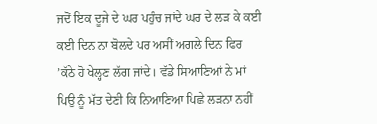ਜਦੋਂ ਇਕ ਦੂਜੇ ਦੇ ਘਰ ਪਹੁੰਚ ਜਾਂਦੇ ਘਰ ਦੇ ਲੜ ਕੇ ਕਈ ਕਈ ਦਿਨ ਨਾ ਬੋਲਦੇ ਪਰ ਅਸੀਂ ਅਗਲੇ ਦਿਨ ਫਿਰ ’ਕੱਠੇ ਹੋ ਖੇਲ੍ਹਣ ਲੱਗ ਜਾਂਦੇ। ਵੱਡੇ ਸਿਆਣਿਆਂ ਨੇ ਮਾਂ ਪਿਉ ਨੂੰ ਮੱਤ ਦੇਣੀ ਕਿ ਨਿਆਣਿਆ ਪਿਛੇ ਲੜਨਾ ਨਹੀਂ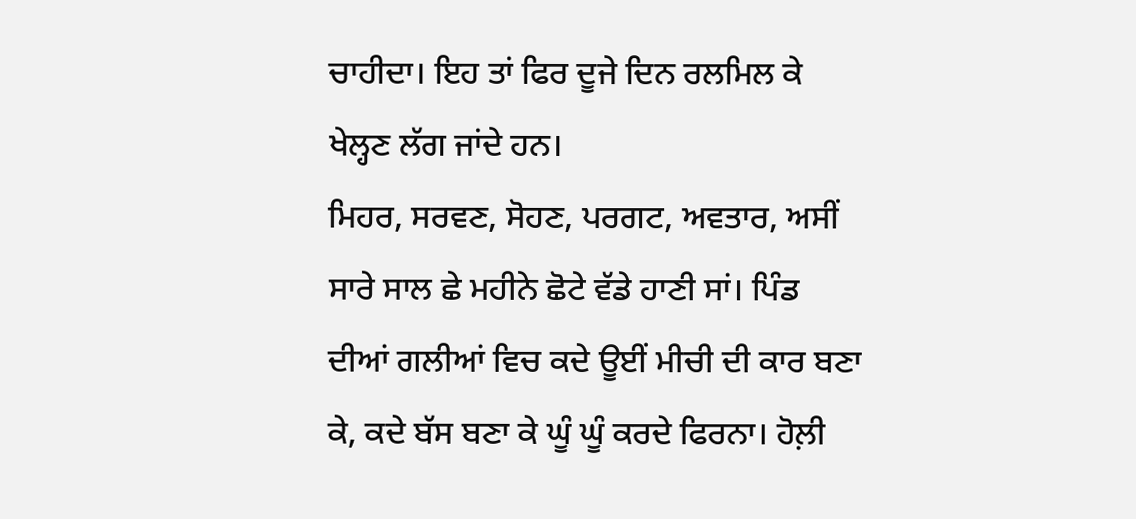ਚਾਹੀਦਾ। ਇਹ ਤਾਂ ਫਿਰ ਦੂਜੇ ਦਿਨ ਰਲਮਿਲ ਕੇ ਖੇਲ੍ਹਣ ਲੱਗ ਜਾਂਦੇ ਹਨ।
ਮਿਹਰ, ਸਰਵਣ, ਸੋਹਣ, ਪਰਗਟ, ਅਵਤਾਰ, ਅਸੀਂ ਸਾਰੇ ਸਾਲ ਛੇ ਮਹੀਨੇ ਛੋਟੇ ਵੱਡੇ ਹਾਣੀ ਸਾਂ। ਪਿੰਡ ਦੀਆਂ ਗਲੀਆਂ ਵਿਚ ਕਦੇ ਊਈਂ ਮੀਚੀ ਦੀ ਕਾਰ ਬਣਾ ਕੇ, ਕਦੇ ਬੱਸ ਬਣਾ ਕੇ ਘੂੰ ਘੂੰ ਕਰਦੇ ਫਿਰਨਾ। ਹੋਲ਼ੀ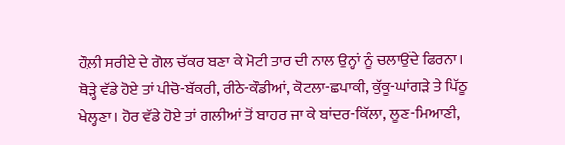ਹੌਲ਼ੀ ਸਰੀਏ ਦੇ ਗੋਲ ਚੱਕਰ ਬਣਾ ਕੇ ਮੋਟੀ ਤਾਰ ਦੀ ਨਾਲ ਉਨ੍ਹਾਂ ਨੂੰ ਚਲਾਉਂਦੇ ਫਿਰਨਾ। ਥੋੜ੍ਹੇ ਵੱਡੇ ਹੋਏ ਤਾਂ ਪੀਚੋ-ਬੱਕਰੀ, ਰੀਠੇ-ਕੌਡੀਆਂ, ਕੋਟਲਾ-ਛਪਾਕੀ, ਕੁੱਕੂ-ਘਾਂਗੜੇ ਤੇ ਪਿੱਠੂ ਖੇਲ੍ਹਣਾ। ਹੋਰ ਵੱਡੇ ਹੋਏ ਤਾਂ ਗਲੀਆਂ ਤੋਂ ਬਾਹਰ ਜਾ ਕੇ ਬਾਂਦਰ-ਕਿੱਲਾ, ਲੂਣ-ਮਿਆਣੀ,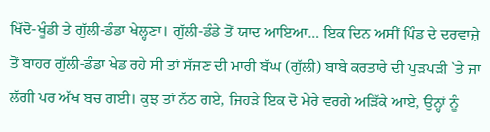ਖਿੱਦੋ-ਖੂੰਡੀ ਤੇ ਗੁੱਲੀ-ਡੰਡਾ ਖੇਲ੍ਹਣਾ। ਗੁੱਲੀ-ਡੰਡੇ ਤੋਂ ਯਾਦ ਆਇਆ… ਇਕ ਦਿਨ ਅਸੀਂ ਪਿੰਡ ਦੇ ਦਰਵਾਜ਼ੇ ਤੋਂ ਬਾਹਰ ਗੁੱਲੀ-ਡੰਡਾ ਖੇਡ ਰਹੇ ਸੀ ਤਾਂ ਸੱਜਣ ਦੀ ਮਾਰੀ ਬੱਘ (ਗੁੱਲੀ) ਬਾਬੇ ਕਰਤਾਰੇ ਦੀ ਪੁੜਪੜੀ `ਤੇ ਜਾ ਲੱਗੀ ਪਰ ਅੱਖ ਬਚ ਗਈ। ਕੁਝ ਤਾਂ ਨੱਠ ਗਏ, ਜਿਹੜੇ ਇਕ ਦੋ ਮੇਰੇ ਵਰਗੇ ਅੜਿੱਕੇ ਆਏ, ਉਨ੍ਹਾਂ ਨੂੰ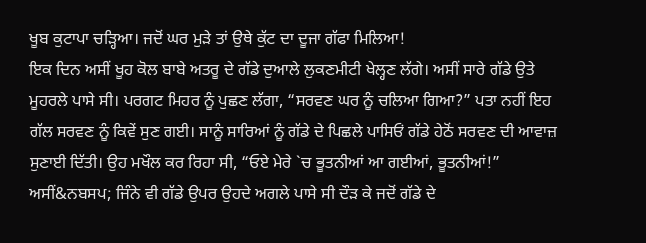ਖੂਬ ਕੁਟਾਪਾ ਚੜ੍ਹਿਆ। ਜਦੋਂ ਘਰ ਮੁੜੇ ਤਾਂ ਉਥੇ ਕੁੱਟ ਦਾ ਦੂਜਾ ਗੱਫਾ ਮਿਲਿਆ!
ਇਕ ਦਿਨ ਅਸੀਂ ਖੂਹ ਕੋਲ ਬਾਬੇ ਅਤਰੂ ਦੇ ਗੱਡੇ ਦੁਆਲੇ ਲੁਕਣਮੀਟੀ ਖੇਲ੍ਹਣ ਲੱਗੇ। ਅਸੀਂ ਸਾਰੇ ਗੱਡੇ ਉਤੇ ਮੂਹਰਲੇ ਪਾਸੇ ਸੀ। ਪਰਗਟ ਮਿਹਰ ਨੂੰ ਪੁਛਣ ਲੱਗਾ, “ਸਰਵਣ ਘਰ ਨੂੰ ਚਲਿਆ ਗਿਆ?” ਪਤਾ ਨਹੀਂ ਇਹ ਗੱਲ ਸਰਵਣ ਨੂੰ ਕਿਵੇਂ ਸੁਣ ਗਈ। ਸਾਨੂੰ ਸਾਰਿਆਂ ਨੂੰ ਗੱਡੇ ਦੇ ਪਿਛਲੇ ਪਾਸਿਓਂ ਗੱਡੇ ਹੇਠੋਂ ਸਰਵਣ ਦੀ ਆਵਾਜ਼ ਸੁਣਾਈ ਦਿੱਤੀ। ਉਹ ਮਖੌਲ ਕਰ ਰਿਹਾ ਸੀ, “ਓਏ ਮੇਰੇ `ਚ ਭੂਤਨੀਆਂ ਆ ਗਈਆਂ, ਭੂਤਨੀਆਂ!” ਅਸੀਂ&ਨਬਸਪ; ਜਿੰਨੇ ਵੀ ਗੱਡੇ ਉਪਰ ਉਹਦੇ ਅਗਲੇ ਪਾਸੇ ਸੀ ਦੌੜ ਕੇ ਜਦੋਂ ਗੱਡੇ ਦੇ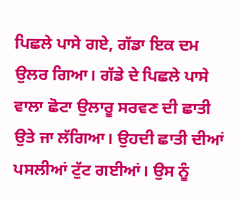ਪਿਛਲੇ ਪਾਸੇ ਗਏ, ਗੱਡਾ ਇਕ ਦਮ ਉਲਰ ਗਿਆ। ਗੱਡੇ ਦੇ ਪਿਛਲੇ ਪਾਸੇ ਵਾਲਾ ਛੋਟਾ ਉਲਾਰੂ ਸਰਵਣ ਦੀ ਛਾਤੀ ਉਤੇ ਜਾ ਲੱਗਿਆ। ਉਹਦੀ ਛਾਤੀ ਦੀਆਂ ਪਸਲੀਆਂ ਟੁੱਟ ਗਈਆਂ। ਉਸ ਨੂੰ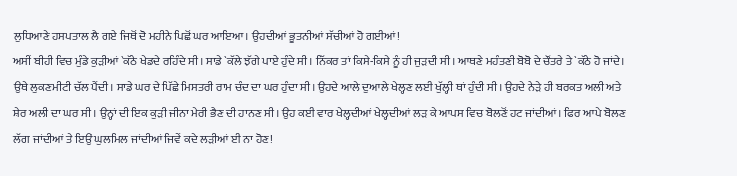ਲੁਧਿਆਣੇ ਹਸਪਤਾਲ ਲੈ ਗਏ ਜਿਥੋਂ ਦੋ ਮਹੀਨੇ ਪਿਛੋਂ ਘਰ ਆਇਆ। ਉਹਦੀਆਂ ਭੂਤਨੀਆਂ ਸੱਚੀਆਂ ਹੋ ਗਈਆਂ!
ਅਸੀਂ ਬੀਹੀ ਵਿਚ ਮੁੰਡੇ ਕੁੜੀਆਂ `ਕੱਠੇ ਖੇਡਦੇ ਰਹਿੰਦੇ ਸੀ। ਸਾਡੇ `ਕੱਲੇ ਝੱਗੇ ਪਾਏ ਹੁੰਦੇ ਸੀ। ਨਿੱਕਰ ਤਾਂ ਕਿਸੇ-ਕਿਸੇ ਨੂੰ ਹੀ ਜੁੜਦੀ ਸੀ। ਆਥਣੇ ਮਹੰਤਣੀ ਬੋਬੋ ਦੇ ਚੌਂਤਰੇ ਤੇ `ਕੱਠੇ ਹੋ ਜਾਂਦੇ। ਉਥੇ ਲੁਕਣਮੀਟੀ ਚੱਲ ਪੈਂਦੀ। ਸਾਡੇ ਘਰ ਦੇ ਪਿੱਛੇ ਮਿਸਤਰੀ ਰਾਮ ਚੰਦ ਦਾ ਘਰ ਹੁੰਦਾ ਸੀ। ਉਹਦੇ ਆਲੇ ਦੁਆਲੇ ਖੇਲ੍ਹਣ ਲਈ ਖੁੱਲ੍ਹੀ ਥਾਂ ਹੁੰਦੀ ਸੀ। ਉਹਦੇ ਨੇੜੇ ਹੀ ਬਰਕਤ ਅਲੀ ਅਤੇ ਸ਼ੇਰ ਅਲੀ ਦਾ ਘਰ ਸੀ। ਉਨ੍ਹਾਂ ਦੀ ਇਕ ਕੁੜੀ ਜੀਨਾ ਮੇਰੀ ਭੈਣ ਦੀ ਹਾਨਣ ਸੀ। ਉਹ ਕਈ ਵਾਰ ਖੇਲ੍ਹਦੀਆਂ ਖੇਲ੍ਹਦੀਆਂ ਲੜ ਕੇ ਆਪਸ ਵਿਚ ਬੋਲਣੋਂ ਹਟ ਜਾਂਦੀਆਂ। ਫਿਰ ਆਪੇ ਬੋਲਣ ਲੱਗ ਜਾਂਦੀਆਂ ਤੇ ਇਉਂ ਘੁਲਮਿਲ ਜਾਂਦੀਆਂ ਜਿਵੇਂ ਕਦੇ ਲੜੀਆਂ ਈ ਨਾ ਹੋਣ!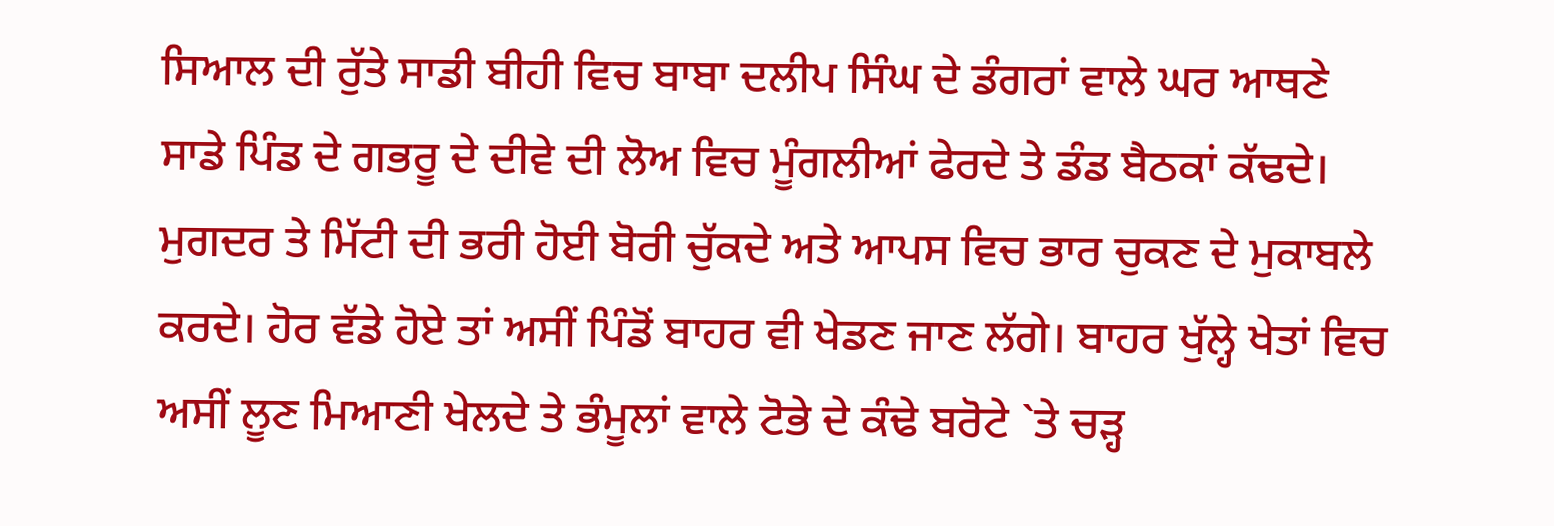ਸਿਆਲ ਦੀ ਰੁੱਤੇ ਸਾਡੀ ਬੀਹੀ ਵਿਚ ਬਾਬਾ ਦਲੀਪ ਸਿੰਘ ਦੇ ਡੰਗਰਾਂ ਵਾਲੇ ਘਰ ਆਥਣੇ ਸਾਡੇ ਪਿੰਡ ਦੇ ਗਭਰੂ ਦੇ ਦੀਵੇ ਦੀ ਲੋਅ ਵਿਚ ਮੂੰਗਲੀਆਂ ਫੇਰਦੇ ਤੇ ਡੰਡ ਬੈਠਕਾਂ ਕੱਢਦੇ। ਮੁਗਦਰ ਤੇ ਮਿੱਟੀ ਦੀ ਭਰੀ ਹੋਈ ਬੋਰੀ ਚੁੱਕਦੇ ਅਤੇ ਆਪਸ ਵਿਚ ਭਾਰ ਚੁਕਣ ਦੇ ਮੁਕਾਬਲੇ ਕਰਦੇ। ਹੋਰ ਵੱਡੇ ਹੋਏ ਤਾਂ ਅਸੀਂ ਪਿੰਡੋਂ ਬਾਹਰ ਵੀ ਖੇਡਣ ਜਾਣ ਲੱਗੇ। ਬਾਹਰ ਖੁੱਲ੍ਹੇ ਖੇਤਾਂ ਵਿਚ ਅਸੀਂ ਲੂਣ ਮਿਆਣੀ ਖੇਲਦੇ ਤੇ ਭੰਮੂਲਾਂ ਵਾਲੇ ਟੋਭੇ ਦੇ ਕੰਢੇ ਬਰੋਟੇ `ਤੇ ਚੜ੍ਹ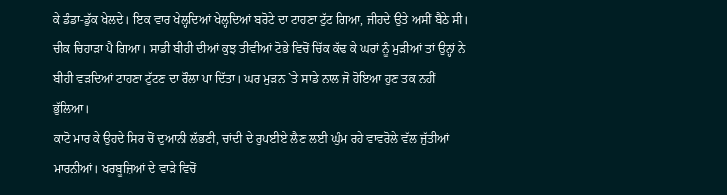ਕੇ ਡੰਡਾ-ਡੁੱਕ ਖੇਲਦੇ। ਇਕ ਵਾਰ ਖੇਲ੍ਹਦਿਆਂ ਖੇਲ੍ਹਦਿਆਂ ਬਰੋਟੇ ਦਾ ਟਾਹਣਾ ਟੁੱਟ ਗਿਆ, ਜੀਹਦੇ ਉਤੇ ਅਸੀਂ ਬੈਠੇ ਸੀ। ਚੀਕ ਚਿਹਾੜਾ ਪੈ ਗਿਆ। ਸਾਡੀ ਬੀਹੀ ਦੀਆਂ ਕੁਝ ਤੀਵੀਆਂ ਟੋਭੇ ਵਿਚੋਂ ਚਿੱਕ ਕੱਢ ਕੇ ਘਰਾਂ ਨੂੰ ਮੁੜੀਆਂ ਤਾਂ ਉਨ੍ਹਾਂ ਨੇ ਬੀਹੀ ਵੜਦਿਆਂ ਟਾਹਣਾ ਟੁੱਟਣ ਦਾ ਰੌਲਾ ਪਾ ਦਿੱਤਾ। ਘਰ ਮੁੜਨ `ਤੇ ਸਾਡੇ ਨਾਲ ਜੋ ਹੋਇਆ ਹੁਣ ਤਕ ਨਹੀਂ ਭੁੱਲਿਆ।
ਕਾਟੋ ਮਾਰ ਕੇ ਉਹਦੇ ਸਿਰ ਚੋਂ ਦੁਆਨੀ ਲੱਭਣੀ, ਚਾਂਦੀ ਦੇ ਰੁਪਈਏ ਲੈਣ ਲਈ ਘੁੰਮ ਰਹੇ ਵਾਵਰੋਲੇ ਵੱਲ ਜੁੱਤੀਆਂ ਮਾਰਨੀਆਂ। ਖਰਬੂਜ਼ਿਆਂ ਦੇ ਵਾੜੇ ਵਿਚੋਂ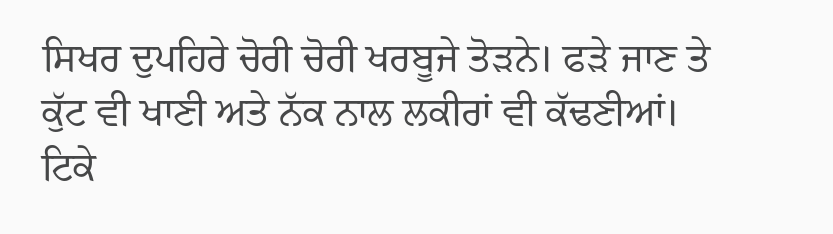ਸਿਖਰ ਦੁਪਹਿਰੇ ਚੋਰੀ ਚੋਰੀ ਖਰਬੂਜੇ ਤੋੜਨੇ। ਫੜੇ ਜਾਣ ਤੇ ਕੁੱਟ ਵੀ ਖਾਣੀ ਅਤੇ ਨੱਕ ਨਾਲ ਲਕੀਰਾਂ ਵੀ ਕੱਢਣੀਆਂ। ਟਿਕੇ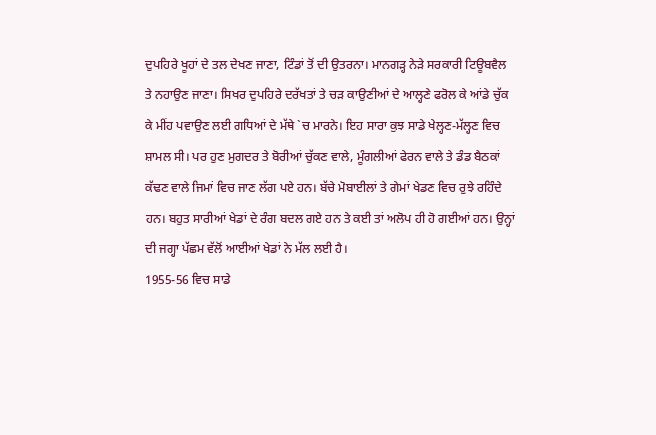ਦੁਪਹਿਰੇ ਖੂਹਾਂ ਦੇ ਤਲ ਦੇਖਣ ਜਾਣਾ, ਟਿੰਡਾਂ ਤੋਂ ਦੀ ਉਤਰਨਾ। ਮਾਨਗੜ੍ਹ ਨੇੜੇ ਸਰਕਾਰੀ ਟਿਊਬਵੈਲ ਤੇ ਨਹਾਉਣ ਜਾਣਾ। ਸਿਖਰ ਦੁਪਹਿਰੇ ਦਰੱਖਤਾਂ ਤੇ ਚੜ ਕਾਉਣੀਆਂ ਦੇ ਆਲ੍ਹਣੇ ਫਰੋਲ ਕੇ ਆਂਡੇ ਚੁੱਕ ਕੇ ਮੀਂਹ ਪਵਾਉਣ ਲਈ ਗਧਿਆਂ ਦੇ ਮੱਥੇ `ਚ ਮਾਰਨੇ। ਇਹ ਸਾਰਾ ਕੁਝ ਸਾਡੇ ਖੇਲ੍ਹਣ-ਮੱਲ੍ਹਣ ਵਿਚ ਸ਼ਾਮਲ ਸੀ। ਪਰ ਹੁਣ ਮੁਗਦਰ ਤੇ ਬੋਰੀਆਂ ਚੁੱਕਣ ਵਾਲੇ, ਮੂੰਗਲੀਆਂ ਫੇਰਨ ਵਾਲੇ ਤੇ ਡੰਡ ਬੈਠਕਾਂ ਕੱਢਣ ਵਾਲੇ ਜਿਮਾਂ ਵਿਚ ਜਾਣ ਲੱਗ ਪਏ ਹਨ। ਬੱਚੇ ਮੋਬਾਈਲਾਂ ਤੇ ਗੇਮਾਂ ਖੇਡਣ ਵਿਚ ਰੁਝੇ ਰਹਿੰਦੇ ਹਨ। ਬਹੁਤ ਸਾਰੀਆਂ ਖੇਡਾਂ ਦੇ ਰੰਗ ਬਦਲ ਗਏ ਹਨ ਤੇ ਕਈ ਤਾਂ ਅਲੋਪ ਹੀ ਹੋ ਗਈਆਂ ਹਨ। ਉਨ੍ਹਾਂ ਦੀ ਜਗ੍ਹਾ ਪੱਛਮ ਵੱਲੋਂ ਆਈਆਂ ਖੇਡਾਂ ਨੇ ਮੱਲ ਲਈ ਹੈ।
1955-56 ਵਿਚ ਸਾਡੇ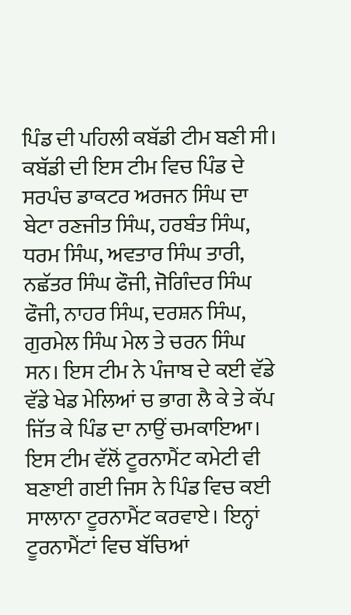ਪਿੰਡ ਦੀ ਪਹਿਲੀ ਕਬੱਡੀ ਟੀਮ ਬਣੀ ਸੀ। ਕਬੱਡੀ ਦੀ ਇਸ ਟੀਮ ਵਿਚ ਪਿੰਡ ਦੇ ਸਰਪੰਚ ਡਾਕਟਰ ਅਰਜਨ ਸਿੰਘ ਦਾ ਬੇਟਾ ਰਣਜੀਤ ਸਿੰਘ, ਹਰਬੰਤ ਸਿੰਘ, ਧਰਮ ਸਿੰਘ, ਅਵਤਾਰ ਸਿੰਘ ਤਾਰੀ, ਨਛੱਤਰ ਸਿੰਘ ਫੌਜੀ, ਜੋਗਿੰਦਰ ਸਿੰਘ ਫੌਜੀ, ਨਾਹਰ ਸਿੰਘ, ਦਰਸ਼ਨ ਸਿੰਘ, ਗੁਰਮੇਲ ਸਿੰਘ ਮੇਲ ਤੇ ਚਰਨ ਸਿੰਘ ਸਨ। ਇਸ ਟੀਮ ਨੇ ਪੰਜਾਬ ਦੇ ਕਈ ਵੱਡੇ ਵੱਡੇ ਖੇਡ ਮੇਲਿਆਂ ਚ ਭਾਗ ਲੈ ਕੇ ਤੇ ਕੱਪ ਜਿੱਤ ਕੇ ਪਿੰਡ ਦਾ ਨਾਉਂ ਚਮਕਾਇਆ। ਇਸ ਟੀਮ ਵੱਲੋਂ ਟੂਰਨਾਮੈਂਟ ਕਮੇਟੀ ਵੀ ਬਣਾਈ ਗਈ ਜਿਸ ਨੇ ਪਿੰਡ ਵਿਚ ਕਈ ਸਾਲਾਨਾ ਟੂਰਨਾਮੈਂਟ ਕਰਵਾਏ। ਇਨ੍ਹਾਂ ਟੂਰਨਾਮੈਂਟਾਂ ਵਿਚ ਬੱਚਿਆਂ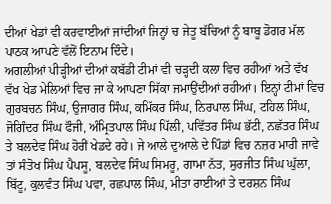ਦੀਆਂ ਖੇਡਾਂ ਵੀ ਕਰਵਾਈਆਂ ਜਾਂਦੀਆਂ ਜਿਨ੍ਹਾਂ ਚ ਜੇਤੂ ਬੱਚਿਆਂ ਨੂੰ ਬਾਬੂ ਡੋਗਰ ਮੱਲ ਪਾਠਕ ਆਪਣੇ ਵੱਲੋਂ ਇਨਾਮ ਦਿੰਦੇ।
ਅਗਲੀਆਂ ਪੀੜ੍ਹੀਆਂ ਦੀਆਂ ਕਬੱਡੀ ਟੀਮਾਂ ਵੀ ਚੜ੍ਹਦੀ ਕਲਾ ਵਿਚ ਰਹੀਆਂ ਅਤੇ ਵੱਖ ਵੱਖ ਖੇਡ ਮੇਲਿਆਂ ਵਿਚ ਜਾ ਕੇ ਆਪਣਾ ਸਿੱਕਾ ਜਮਾਉਂਦੀਆਂ ਰਹੀਆਂ। ਇਨ੍ਹਾਂ ਟੀਮਾਂ ਵਿਚ ਗੁਰਬਚਨ ਸਿੰਘ, ਉਜਾਗਰ ਸਿੰਘ, ਕਮਿੱਕਰ ਸਿੰਘ, ਨਿਰਪਾਲ ਸਿੰਘ, ਟਹਿਲ ਸਿੰਘ, ਜੋਗਿੰਦਰ ਸਿੰਘ ਫੌਜੀ, ਅੰਮ੍ਰਿਤਪਾਲ ਸਿੰਘ ਪਿੱਲੀ, ਪਵਿੱਤਰ ਸਿੰਘ ਭੱਟੀ, ਨਛੱਤਰ ਸਿੰਘ ਤੇ ਬਲਦੇਵ ਸਿੰਘ ਹੋਰੀਂ ਖੇਡਦੇ ਰਹੇ। ਜੇ ਆਲੇ ਦੁਆਲੇ ਦੇ ਪਿੰਡਾਂ ਵਿਚ ਨਜ਼ਰ ਮਾਰੀ ਜਾਵੇ ਤਾਂ ਸੰਤੋਖ ਸਿੰਘ ਪੈਪਸੂ, ਬਲਦੇਵ ਸਿੰਘ ਸਿਮਰੂ, ਗਾਮਾ ਨੱਤ, ਸੁਰਜੀਤ ਸਿੰਘ ਘੁੱਲਾ, ਬਿੱਟੂ, ਕੁਲਵੰਤ ਸਿੰਘ ਪਵਾ, ਰਛਪਾਲ ਸਿੰਘ, ਮੀਤਾ ਰਾਈਆਂ ਤੇ ਦਰਸ਼ਨ ਸਿੰਘ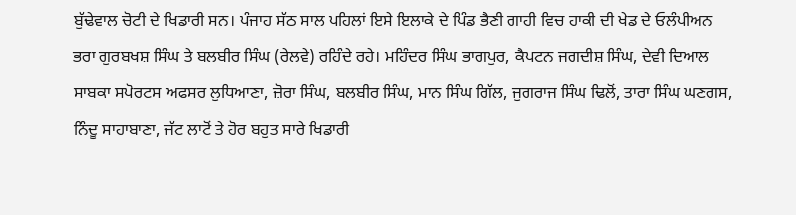ਬੁੱਢੇਵਾਲ ਚੋਟੀ ਦੇ ਖਿਡਾਰੀ ਸਨ। ਪੰਜਾਹ ਸੱਠ ਸਾਲ ਪਹਿਲਾਂ ਇਸੇ ਇਲਾਕੇ ਦੇ ਪਿੰਡ ਭੈਣੀ ਗਾਹੀ ਵਿਚ ਹਾਕੀ ਦੀ ਖੇਡ ਦੇ ਓਲੰਪੀਅਨ ਭਰਾ ਗੁਰਬਖਸ਼ ਸਿੰਘ ਤੇ ਬਲਬੀਰ ਸਿੰਘ (ਰੇਲਵੇ) ਰਹਿੰਦੇ ਰਹੇ। ਮਹਿੰਦਰ ਸਿੰਘ ਭਾਗਪੁਰ, ਕੈਪਟਨ ਜਗਦੀਸ਼ ਸਿੰਘ, ਦੇਵੀ ਦਿਆਲ ਸਾਬਕਾ ਸਪੋਰਟਸ ਅਫਸਰ ਲੁਧਿਆਣਾ, ਜ਼ੋਰਾ ਸਿੰਘ, ਬਲਬੀਰ ਸਿੰਘ, ਮਾਨ ਸਿੰਘ ਗਿੱਲ, ਜੁਗਰਾਜ ਸਿੰਘ ਢਿਲੋਂ, ਤਾਰਾ ਸਿੰਘ ਘਣਗਸ, ਨਿੰਦੂ ਸਾਹਾਬਾਣਾ, ਜੱਟ ਲਾਟੋਂ ਤੇ ਹੋਰ ਬਹੁਤ ਸਾਰੇ ਖਿਡਾਰੀ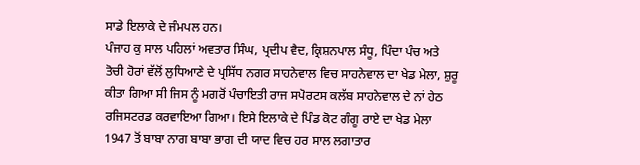ਸਾਡੇ ਇਲਾਕੇ ਦੇ ਜੰਮਪਲ ਹਨ।
ਪੰਜਾਹ ਕੁ ਸਾਲ ਪਹਿਲਾਂ ਅਵਤਾਰ ਸਿੰਘ, ਪ੍ਰਦੀਪ ਵੈਦ, ਕ੍ਰਿਸ਼ਨਪਾਲ ਸੰਧੂ, ਪਿੰਦਾ ਪੰਚ ਅਤੇ ਤੋਚੀ ਹੋਰਾਂ ਵੱਲੋਂ ਲੁਧਿਆਣੇ ਦੇ ਪ੍ਰਸਿੱਧ ਨਗਰ ਸਾਹਨੇਵਾਲ ਵਿਚ ਸਾਹਨੇਵਾਲ ਦਾ ਖੇਡ ਮੇਲਾ, ਸ਼ੁਰੂ ਕੀਤਾ ਗਿਆ ਸੀ ਜਿਸ ਨੂੰ ਮਗਰੋਂ ਪੰਚਾਇਤੀ ਰਾਜ ਸਪੋਰਟਸ ਕਲੱਬ ਸਾਹਨੇਵਾਲ ਦੇ ਨਾਂ ਹੇਠ ਰਜਿਸਟਰਡ ਕਰਵਾਇਆ ਗਿਆ। ਇਸੇ ਇਲਾਕੇ ਦੇ ਪਿੰਡ ਕੋਟ ਗੰਗੂ ਰਾਏ ਦਾ ਖੇਡ ਮੇਲਾ 1947 ਤੋਂ ਬਾਬਾ ਨਾਗ ਬਾਬਾ ਭਾਗ ਦੀ ਯਾਦ ਵਿਚ ਹਰ ਸਾਲ ਲਗਾਤਾਰ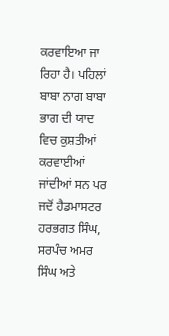ਕਰਵਾਇਆ ਜਾ ਰਿਹਾ ਹੈ। ਪਹਿਲਾਂ ਬਾਬਾ ਨਾਗ ਬਾਬਾ ਭਾਗ ਦੀ ਯਾਦ ਵਿਚ ਕੁਸ਼ਤੀਆਂ ਕਰਵਾਈਆਂ ਜਾਂਦੀਆਂ ਸਨ ਪਰ ਜਦੋਂ ਹੈਡਮਾਸਟਰ ਹਰਭਗਤ ਸਿੰਘ, ਸਰਪੰਚ ਅਮਰ ਸਿੰਘ ਅਤੇ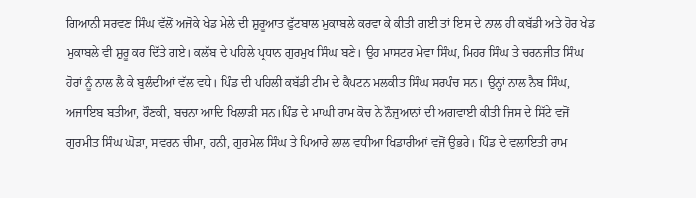ਗਿਆਨੀ ਸਰਵਣ ਸਿੰਘ ਵੱਲੋਂ ਅਜੋਕੇ ਖੇਡ ਮੇਲੇ ਦੀ ਸ਼ੁਰੂਆਤ ਫੁੱਟਬਾਲ ਮੁਕਾਬਲੇ ਕਰਵਾ ਕੇ ਕੀਤੀ ਗਈ ਤਾਂ ਇਸ ਦੇ ਨਾਲ ਹੀ ਕਬੱਡੀ ਅਤੇ ਹੋਰ ਖੇਡ ਮੁਕਾਬਲੇ ਵੀ ਸ਼ੁਰੂ ਕਰ ਦਿੱਤੇ ਗਏ। ਕਲੱਬ ਦੇ ਪਹਿਲੇ ਪ੍ਰਧਾਨ ਗੁਰਮੁਖ ਸਿੰਘ ਬਣੇ। ਉਹ ਮਾਸਟਰ ਮੇਵਾ ਸਿੰਘ, ਮਿਹਰ ਸਿੰਘ ਤੇ ਚਰਨਜੀਤ ਸਿੰਘ ਹੋਰਾਂ ਨੂੰ ਨਾਲ ਲੈ ਕੇ ਬੁਲੰਦੀਆਂ ਵੱਲ ਵਧੇ। ਪਿੰਡ ਦੀ ਪਹਿਲੀ ਕਬੱਡੀ ਟੀਮ ਦੇ ਕੈਪਟਨ ਮਲਕੀਤ ਸਿੰਘ ਸਰਪੰਚ ਸਨ। ਉਨ੍ਹਾਂ ਨਾਲ ਨੈਬ ਸਿੰਘ, ਅਜਾਇਬ ਬਤੀਆ, ਰੌਣਕੀ, ਬਚਨਾ ਆਦਿ ਖਿਲਾੜੀ ਸਨ।ਪਿੰਡ ਦੇ ਮਾਘੀ ਰਾਮ ਕੋਚ ਨੇ ਨੌਜੁਆਨਾਂ ਦੀ ਅਗਵਾਈ ਕੀਤੀ ਜਿਸ ਦੇ ਸਿੱਟੇ ਵਜੋਂ ਗੁਰਮੀਤ ਸਿੰਘ ਘੋੜਾ, ਸਵਰਨ ਚੀਮਾ, ਹਨੀ, ਗੁਰਮੇਲ ਸਿੰਘ ਤੇ ਪਿਆਰੇ ਲਾਲ ਵਧੀਆ ਖਿਡਾਰੀਆਂ ਵਜੋਂ ਉਭਰੇ। ਪਿੰਡ ਦੇ ਵਲਾਇਤੀ ਰਾਮ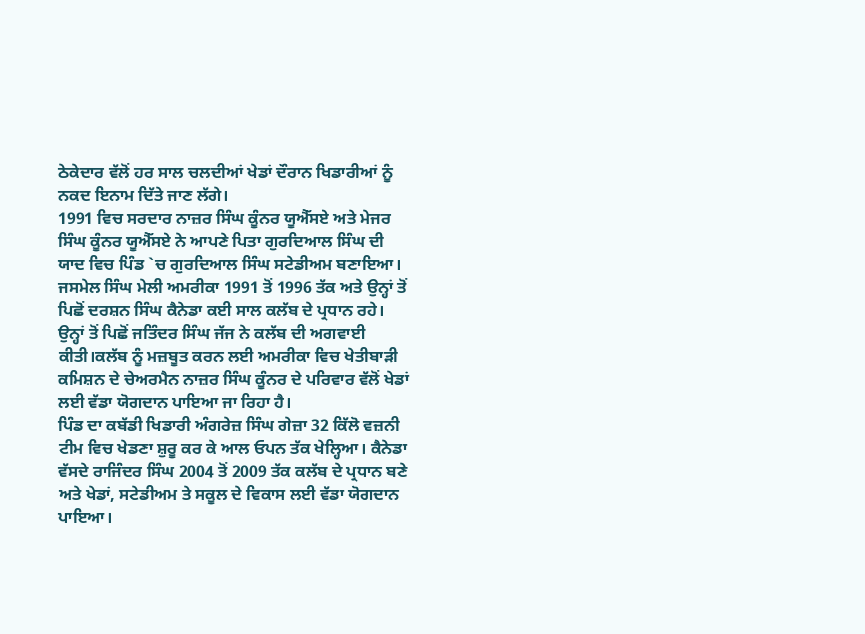ਠੇਕੇਦਾਰ ਵੱਲੋਂ ਹਰ ਸਾਲ ਚਲਦੀਆਂ ਖੇਡਾਂ ਦੌਰਾਨ ਖਿਡਾਰੀਆਂ ਨੂੰ ਨਕਦ ਇਨਾਮ ਦਿੱਤੇ ਜਾਣ ਲੱਗੇ।
1991 ਵਿਚ ਸਰਦਾਰ ਨਾਜ਼ਰ ਸਿੰਘ ਕੂੰਨਰ ਯੂਐੱਸਏ ਅਤੇ ਮੇਜਰ ਸਿੰਘ ਕੂੰਨਰ ਯੂਐੱਸਏ ਨੇ ਆਪਣੇ ਪਿਤਾ ਗੁਰਦਿਆਲ ਸਿੰਘ ਦੀ ਯਾਦ ਵਿਚ ਪਿੰਡ `ਚ ਗੁਰਦਿਆਲ ਸਿੰਘ ਸਟੇਡੀਅਮ ਬਣਾਇਆ। ਜਸਮੇਲ ਸਿੰਘ ਮੇਲੀ ਅਮਰੀਕਾ 1991 ਤੋਂ 1996 ਤੱਕ ਅਤੇ ਉਨ੍ਹਾਂ ਤੋਂ ਪਿਛੋਂ ਦਰਸ਼ਨ ਸਿੰਘ ਕੈਨੇਡਾ ਕਈ ਸਾਲ ਕਲੱਬ ਦੇ ਪ੍ਰਧਾਨ ਰਹੇ। ਉਨ੍ਹਾਂ ਤੋਂ ਪਿਛੋਂ ਜਤਿੰਦਰ ਸਿੰਘ ਜੱਜ ਨੇ ਕਲੱਬ ਦੀ ਅਗਵਾਈ ਕੀਤੀ।ਕਲੱਬ ਨੂੰ ਮਜ਼ਬੂਤ ਕਰਨ ਲਈ ਅਮਰੀਕਾ ਵਿਚ ਖੇਤੀਬਾੜੀ ਕਮਿਸ਼ਨ ਦੇ ਚੇਅਰਮੈਨ ਨਾਜ਼ਰ ਸਿੰਘ ਕੂੰਨਰ ਦੇ ਪਰਿਵਾਰ ਵੱਲੋਂ ਖੇਡਾਂ ਲਈ ਵੱਡਾ ਯੋਗਦਾਨ ਪਾਇਆ ਜਾ ਰਿਹਾ ਹੈ।
ਪਿੰਡ ਦਾ ਕਬੱਡੀ ਖਿਡਾਰੀ ਅੰਗਰੇਜ਼ ਸਿੰਘ ਗੇਜ਼ਾ 32 ਕਿੱਲੋ ਵਜ਼ਨੀ ਟੀਮ ਵਿਚ ਖੇਡਣਾ ਸ਼ੁਰੂ ਕਰ ਕੇ ਆਲ ਓਪਨ ਤੱਕ ਖੇਲ੍ਹਿਆ। ਕੈਨੇਡਾ ਵੱਸਦੇ ਰਾਜਿੰਦਰ ਸਿੰਘ 2004 ਤੋਂ 2009 ਤੱਕ ਕਲੱਬ ਦੇ ਪ੍ਰਧਾਨ ਬਣੇ ਅਤੇ ਖੇਡਾਂ, ਸਟੇਡੀਅਮ ਤੇ ਸਕੂਲ ਦੇ ਵਿਕਾਸ ਲਈ ਵੱਡਾ ਯੋਗਦਾਨ ਪਾਇਆ।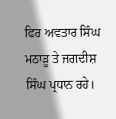ਫਿਰ ਅਵਤਾਰ ਸਿੰਘ ਮਠਾੜੂ ਤੇ ਜਗਦੀਸ਼ ਸਿੰਘ ਪ੍ਰਧਾਨ ਰਹੇ।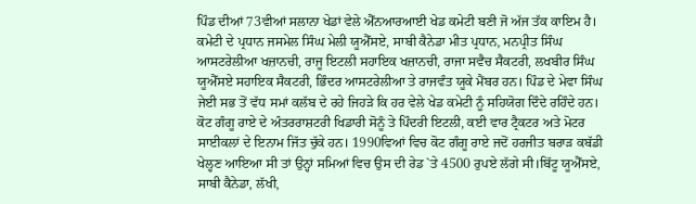ਪਿੰਡ ਦੀਆਂ 73ਵੀਆਂ ਸਲਾਨਾ ਖੇਡਾਂ ਵੇਲੇ ਐੱਨਆਰਆਈ ਖੇਡ ਕਮੇਟੀ ਬਣੀ ਜੋ ਅੱਜ ਤੱਕ ਕਾਇਮ ਹੈ। ਕਮੇਟੀ ਦੇ ਪ੍ਰਧਾਨ ਜਸਮੇਲ ਸਿੰਘ ਮੇਲੀ ਯੂਐੱਸਏ, ਸਾਬੀ ਕੈਨੇਡਾ ਮੀਤ ਪ੍ਰਧਾਨ, ਮਨਪ੍ਰੀਤ ਸਿੰਘ ਆਸਟਰੇਲੀਆ ਖਜ਼ਾਨਚੀ, ਰਾਜੂ ਇਟਲੀ ਸਹਾਇਕ ਖਜ਼ਾਨਚੀ, ਰਾਜਾ ਸਵੈਚ ਸੈਕਟਰੀ, ਲਖਬੀਰ ਸਿੰਘ ਯੂਐੱਸਏ ਸਹਾਇਕ ਸੈਕਟਰੀ, ਭਿੰਦਰ ਆਸਟਰੇਲੀਆ ਤੇ ਰਾਜਵੰਤ ਯੂਕੇ ਮੈਂਬਰ ਹਨ। ਪਿੰਡ ਦੇ ਮੇਵਾ ਸਿੰਘ ਜੇਈ ਸਭ ਤੋਂ ਵੱਧ ਸਮਾਂ ਕਲੱਬ ਦੇ ਰਹੇ ਜਿਹੜੇ ਕਿ ਹਰ ਵੇਲੇ ਖੇਡ ਕਮੇਟੀ ਨੂੰ ਸਹਿਯੋਗ ਦਿੰਦੇ ਰਹਿੰਦੇ ਹਨ। ਕੋਟ ਗੰਗੂ ਰਾਏ ਦੇ ਅੰਤਰਰਾਸ਼ਟਰੀ ਖਿਡਾਰੀ ਸੋਨੂੰ ਤੇ ਪਿੰਦਰੀ ਇਟਲੀ, ਕਈ ਵਾਰ ਟ੍ਰੈਕਟਰ ਅਤੇ ਮੋਟਰ ਸਾਈਕਲਾਂ ਦੇ ਇਨਾਮ ਜਿੱਤ ਚੁੱਕੇ ਹਨ। 1990ਵਿਆਂ ਵਿਚ ਕੋਟ ਗੰਗੂ ਰਾਏ ਜਦੋਂ ਹਰਜੀਤ ਬਰਾੜ ਕਬੱਡੀ ਖੇਲ੍ਹਣ ਆਇਆ ਸੀ ਤਾਂ ਉਨ੍ਹਾਂ ਸਮਿਆਂ ਵਿਚ ਉਸ ਦੀ ਰੇਡ `ਤੇ 4500 ਰੁਪਏ ਲੱਗੇ ਸੀ।ਬਿੱਟੂ ਯੂਐੱਸਏ, ਸਾਬੀ ਕੈਨੇਡਾ, ਲੱਖੀ,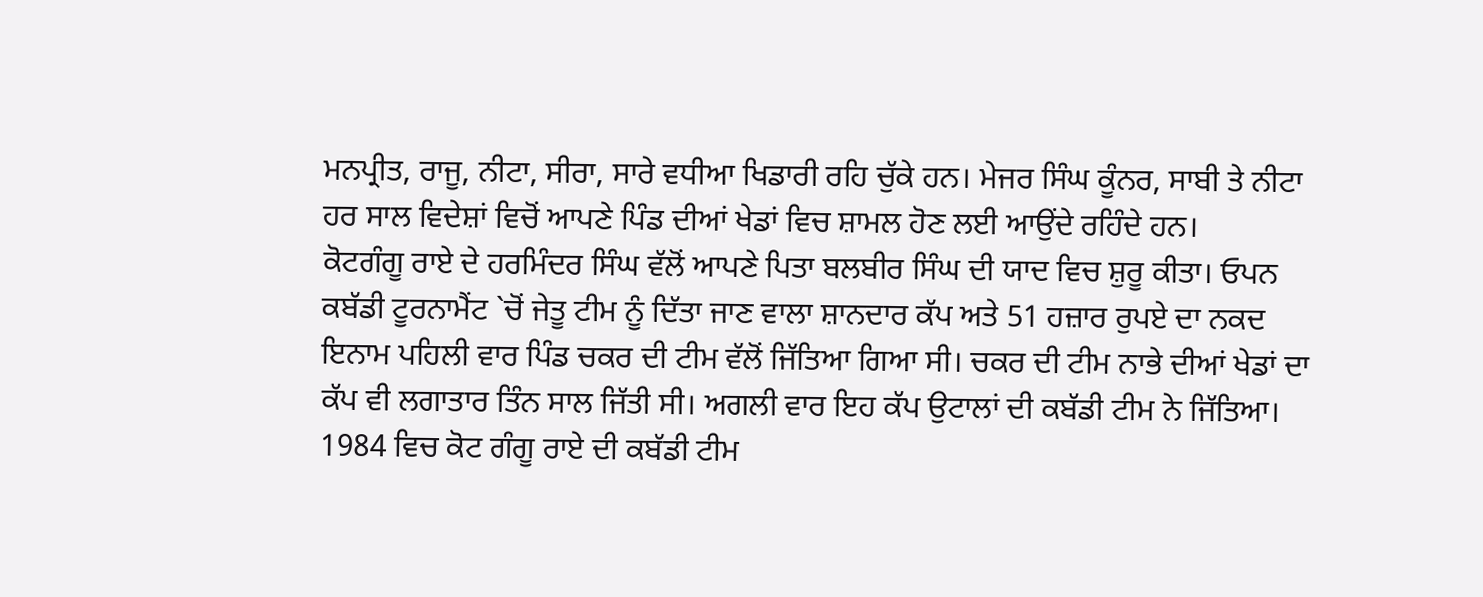ਮਨਪ੍ਰੀਤ, ਰਾਜੂ, ਨੀਟਾ, ਸੀਰਾ, ਸਾਰੇ ਵਧੀਆ ਖਿਡਾਰੀ ਰਹਿ ਚੁੱਕੇ ਹਨ। ਮੇਜਰ ਸਿੰਘ ਕੂੰਨਰ, ਸਾਬੀ ਤੇ ਨੀਟਾ ਹਰ ਸਾਲ ਵਿਦੇਸ਼ਾਂ ਵਿਚੋਂ ਆਪਣੇ ਪਿੰਡ ਦੀਆਂ ਖੇਡਾਂ ਵਿਚ ਸ਼ਾਮਲ ਹੋਣ ਲਈ ਆਉਂਦੇ ਰਹਿੰਦੇ ਹਨ।
ਕੋਟਗੰਗੂ ਰਾਏ ਦੇ ਹਰਮਿੰਦਰ ਸਿੰਘ ਵੱਲੋਂ ਆਪਣੇ ਪਿਤਾ ਬਲਬੀਰ ਸਿੰਘ ਦੀ ਯਾਦ ਵਿਚ ਸ਼ੁਰੂ ਕੀਤਾ। ਓਪਨ ਕਬੱਡੀ ਟੂਰਨਾਮੈਂਟ `ਚੋਂ ਜੇਤੂ ਟੀਮ ਨੂੰ ਦਿੱਤਾ ਜਾਣ ਵਾਲਾ ਸ਼ਾਨਦਾਰ ਕੱਪ ਅਤੇ 51 ਹਜ਼ਾਰ ਰੁਪਏ ਦਾ ਨਕਦ ਇਨਾਮ ਪਹਿਲੀ ਵਾਰ ਪਿੰਡ ਚਕਰ ਦੀ ਟੀਮ ਵੱਲੋਂ ਜਿੱਤਿਆ ਗਿਆ ਸੀ। ਚਕਰ ਦੀ ਟੀਮ ਨਾਭੇ ਦੀਆਂ ਖੇਡਾਂ ਦਾ ਕੱਪ ਵੀ ਲਗਾਤਾਰ ਤਿੰਨ ਸਾਲ ਜਿੱਤੀ ਸੀ। ਅਗਲੀ ਵਾਰ ਇਹ ਕੱਪ ਉਟਾਲਾਂ ਦੀ ਕਬੱਡੀ ਟੀਮ ਨੇ ਜਿੱਤਿਆ। 1984 ਵਿਚ ਕੋਟ ਗੰਗੂ ਰਾਏ ਦੀ ਕਬੱਡੀ ਟੀਮ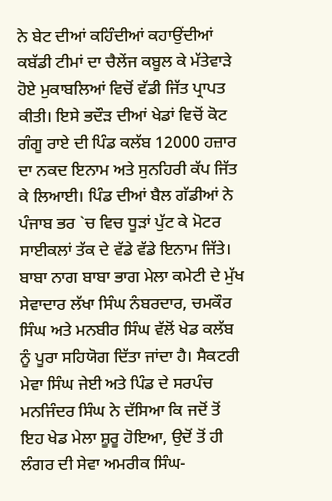ਨੇ ਬੇਟ ਦੀਆਂ ਕਹਿੰਦੀਆਂ ਕਹਾਉਂਦੀਆਂ ਕਬੱਡੀ ਟੀਮਾਂ ਦਾ ਚੈਲੇਂਜ ਕਬੂਲ ਕੇ ਮੱਤੇਵਾੜੇ ਹੋਏ ਮੁਕਾਬਲਿਆਂ ਵਿਚੋਂ ਵੱਡੀ ਜਿੱਤ ਪ੍ਰਾਪਤ ਕੀਤੀ। ਇਸੇ ਭਦੌੜ ਦੀਆਂ ਖੇਡਾਂ ਵਿਚੋਂ ਕੋਟ ਗੰਗੂ ਰਾਏ ਦੀ ਪਿੰਡ ਕਲੱਬ 12000 ਹਜ਼ਾਰ ਦਾ ਨਕਦ ਇਨਾਮ ਅਤੇ ਸੁਨਹਿਰੀ ਕੱਪ ਜਿੱਤ ਕੇ ਲਿਆਈ। ਪਿੰਡ ਦੀਆਂ ਬੈਲ ਗੱਡੀਆਂ ਨੇ ਪੰਜਾਬ ਭਰ `ਚ ਵਿਚ ਧੂੜਾਂ ਪੁੱਟ ਕੇ ਮੋਟਰ ਸਾਈਕਲਾਂ ਤੱਕ ਦੇ ਵੱਡੇ ਵੱਡੇ ਇਨਾਮ ਜਿੱਤੇ। ਬਾਬਾ ਨਾਗ ਬਾਬਾ ਭਾਗ ਮੇਲਾ ਕਮੇਟੀ ਦੇ ਮੁੱਖ ਸੇਵਾਦਾਰ ਲੱਖਾ ਸਿੰਘ ਨੰਬਰਦਾਰ, ਚਮਕੌਰ ਸਿੰਘ ਅਤੇ ਮਨਬੀਰ ਸਿੰਘ ਵੱਲੋਂ ਖੇਡ ਕਲੱਬ ਨੂੰ ਪੂਰਾ ਸਹਿਯੋਗ ਦਿੱਤਾ ਜਾਂਦਾ ਹੈ। ਸੈਕਟਰੀ ਮੇਵਾ ਸਿੰਘ ਜੇਈ ਅਤੇ ਪਿੰਡ ਦੇ ਸਰਪੰਚ ਮਨਜਿੰਦਰ ਸਿੰਘ ਨੇ ਦੱਸਿਆ ਕਿ ਜਦੋਂ ਤੋਂ ਇਹ ਖੇਡ ਮੇਲਾ ਸ਼ੂਰੂ ਹੋਇਆ, ਉਦੋਂ ਤੋਂ ਹੀ ਲੰਗਰ ਦੀ ਸੇਵਾ ਅਮਰੀਕ ਸਿੰਘ-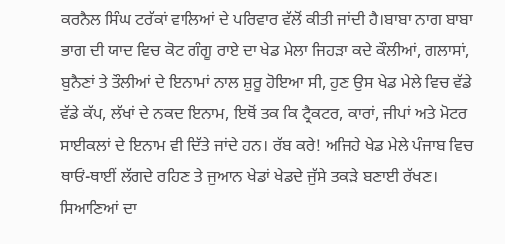ਕਰਨੈਲ ਸਿੰਘ ਟਰੱਕਾਂ ਵਾਲਿਆਂ ਦੇ ਪਰਿਵਾਰ ਵੱਲੋਂ ਕੀਤੀ ਜਾਂਦੀ ਹੈ।ਬਾਬਾ ਨਾਗ ਬਾਬਾ ਭਾਗ ਦੀ ਯਾਦ ਵਿਚ ਕੋਟ ਗੰਗੂ ਰਾਏ ਦਾ ਖੇਡ ਮੇਲਾ ਜਿਹੜਾ ਕਦੇ ਕੌਲੀਆਂ, ਗਲਾਸਾਂ, ਬੁਨੈਣਾਂ ਤੇ ਤੌਲੀਆਂ ਦੇ ਇਨਾਮਾਂ ਨਾਲ ਸ਼ੁਰੂ ਹੋਇਆ ਸੀ, ਹੁਣ ਉਸ ਖੇਡ ਮੇਲੇ ਵਿਚ ਵੱਡੇ ਵੱਡੇ ਕੱਪ, ਲੱਖਾਂ ਦੇ ਨਕਦ ਇਨਾਮ, ਇਥੋਂ ਤਕ ਕਿ ਟ੍ਰੈਕਟਰ, ਕਾਰਾਂ, ਜੀਪਾਂ ਅਤੇ ਮੋਟਰ ਸਾਈਕਲਾਂ ਦੇ ਇਨਾਮ ਵੀ ਦਿੱਤੇ ਜਾਂਦੇ ਹਨ। ਰੱਬ ਕਰੇ! ਅਜਿਹੇ ਖੇਡ ਮੇਲੇ ਪੰਜਾਬ ਵਿਚ ਥਾਓਂ-ਥਾਈਂ ਲੱਗਦੇ ਰਹਿਣ ਤੇ ਜੁਆਨ ਖੇਡਾਂ ਖੇਡਦੇ ਜੁੱਸੇ ਤਕੜੇ ਬਣਾਈ ਰੱਖਣ। ਸਿਆਣਿਆਂ ਦਾ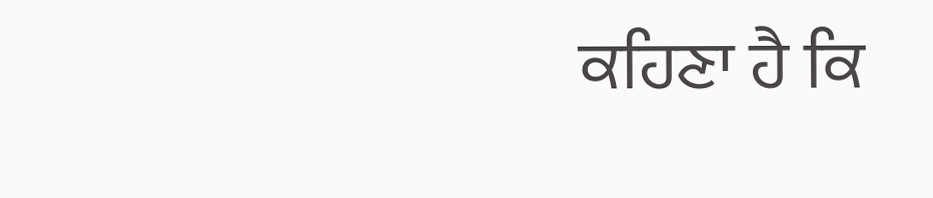ਕਹਿਣਾ ਹੈ ਕਿ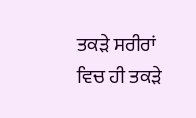ਤਕੜੇ ਸਰੀਰਾਂ ਵਿਚ ਹੀ ਤਕੜੇ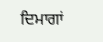ਦਿਮਾਗਾਂ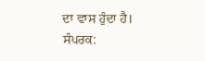ਦਾ ਵਾਸ ਹੁੰਦਾ ਹੈ।
ਸੰਪਰਕ: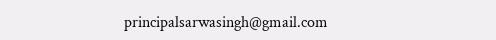principalsarwasingh@gmail.com